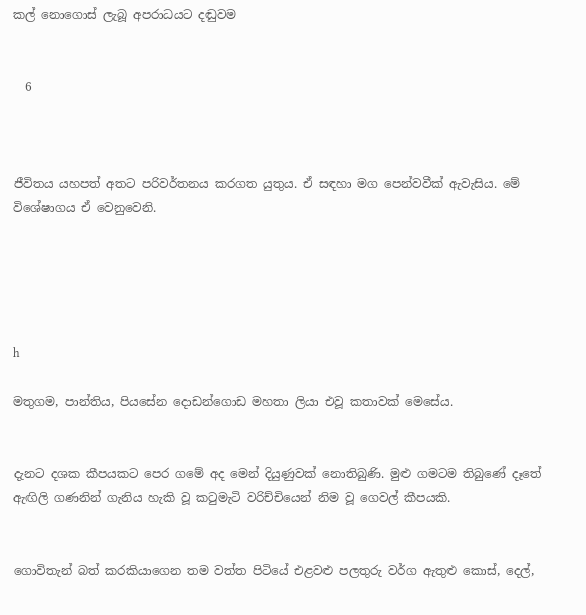කල් නොගොස් ලැබූ අපරාධයට දඬුවම


  6



ජීවිතය යහපත් අතට පරිවර්තනය කරගත යුතුය. ඒ සඳහා මග පෙන්වවීක් ඇවැසිය. මේ විශේෂාගය ඒ වෙනුවෙනි.





h

මතුගම, පාන්තිය, පියසේන දොඩන්ගොඩ මහතා ලියා එවූ කතාවක් මෙසේය.


දැනට දශක කීපයකට පෙර ගමේ අද මෙන් දියුණුවක් නොතිබුණි. මුළු ගමටම තිබුණේ දෑතේ ඇඟිලි ගණනින් ගැනිය හැකි වූ කටුමැටි වරිච්චියෙන් නිම වූ ගෙවල් කීපයකි.


ගොවිතැන් බත් කරකියාගෙන තම වත්ත පිටියේ එළවළු පලතුරු වර්ග ඇතුළු කොස්, දෙල්,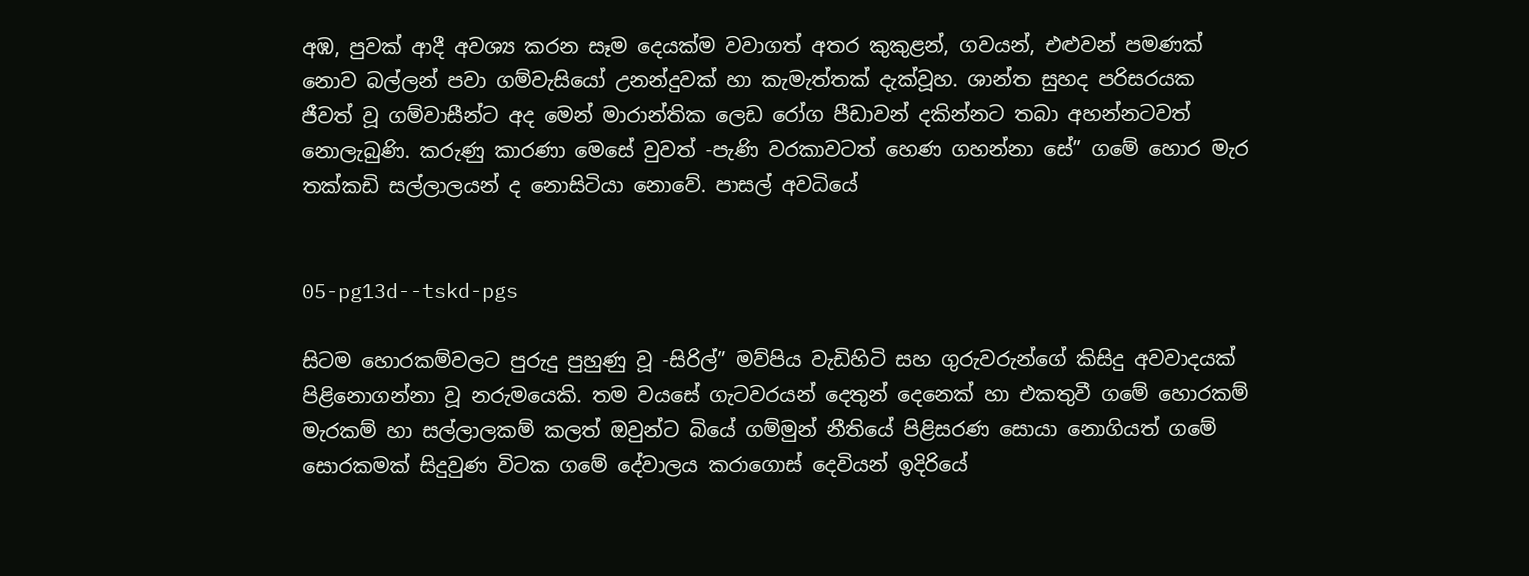අඹ, පුවක් ආදී අවශ්‍ය කරන සෑම දෙයක්ම වවාගත් අතර කුකුළන්, ගවයන්, එළුවන් පමණක් නොව බල්ලන් පවා ගම්වැසියෝ උනන්දුවක් හා කැමැත්තක් දැක්වූහ. ශාන්ත සුහද පරිසරයක ජීවත් වූ ගම්වාසීන්ට අද මෙන් මාරාන්තික ලෙඩ රෝග පීඩාවන් දකින්නට තබා අහන්නටවත් නොලැබුණි. කරුණු කාරණා මෙසේ වුවත් -පැණි වරකාවටත් හෙණ ගහන්නා සේ” ගමේ හොර මැර තක්කඩි සල්ලාලයන් ද නොසිටියා නොවේ. පාසල් අවධියේ


05-pg13d--tskd-pgs

සිටම හොරකම්වලට පුරුදු පුහුණු වූ -සිරිල්” මව්පිය වැඩිහිටි සහ ගුරුවරුන්ගේ කිසිදු අවවාදයක් පිළිනොගන්නා වූ නරුමයෙකි. තම වයසේ ගැටවරයන් දෙතුන් දෙනෙක් හා එකතුවී ගමේ හොරකම් මැරකම් හා සල්ලාලකම් කලත් ඔවුන්ට බියේ ගම්මුන් නීතියේ පිළිසරණ සොයා නොගියත් ගමේ සොරකමක් සිදුවුණ විටක ගමේ දේවාලය කරාගොස් දෙවියන් ඉදිරියේ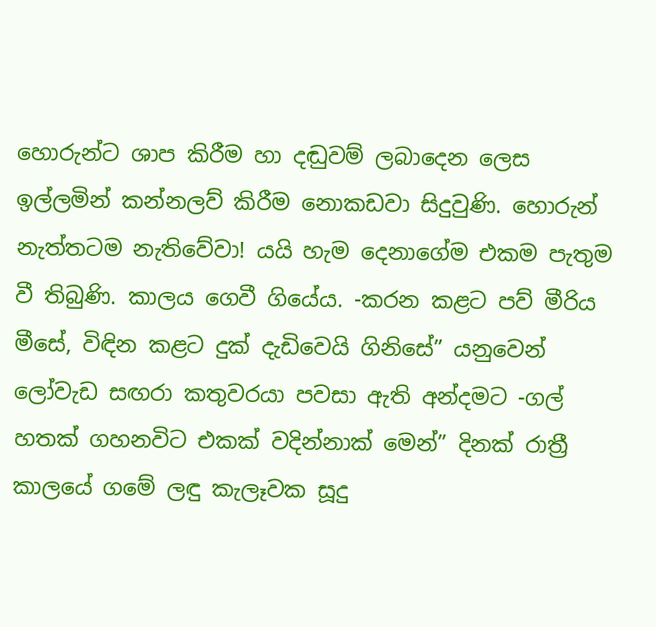හොරුන්ට ශාප කිරීම හා දඬුවම් ලබාදෙන ලෙස ඉල්ලමින් කන්නලව් කිරීම නොකඩවා සිදුවුණි. හොරුන් නැත්තටම නැතිවේවා! යයි හැම දෙනාගේම එකම පැතුම වී තිබුණි. කාලය ගෙවී ගියේය. -කරන කළට පව් මීරිය මීසේ, විඳින කළට දුක් දැඩිවෙයි ගිනිසේ” යනුවෙන් ලෝවැඩ සඟරා කතුවරයා පවසා ඇති අන්දමට -ගල් හතක් ගහනවිට එකක් වදින්නාක් මෙන්” දිනක් රාත්‍රී කාලයේ ගමේ ලඳු කැලෑවක සූදු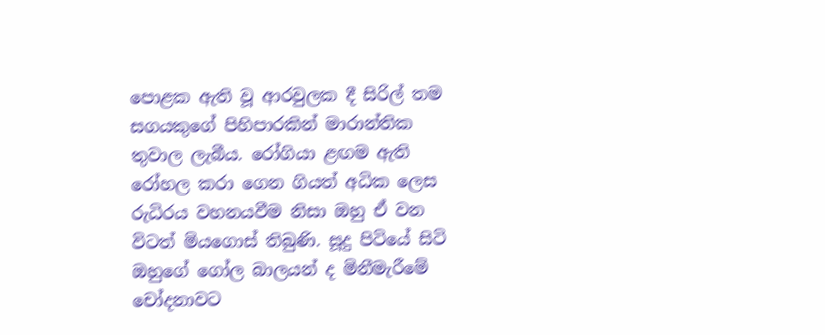පොළක ඇති වූ ආරවුලක දී සිරිල් තම සගයකුගේ පිහිපාරකින් මාරාන්තික තුවාල ලැබීය. රෝගියා ළඟම ඇති රෝහල කරා ගෙන ගියත් අධික ලෙස රුධිරය වහනයවීම නිසා ඔහු ඒ වන විටත් මියගොස් තිබුණි. සූදු පිටියේ සිටි ඔහුගේ ගෝල බාලයන් ද මිනීමැරීමේ චෝදනාවට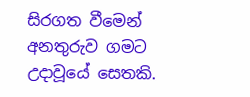සිරගත වීමෙන් අනතුරුව ගමට උදාවූයේ සෙතකි.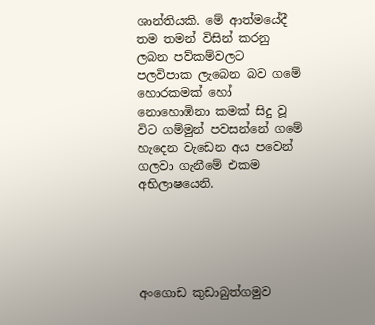ශාන්තියකි. මේ ආත්මයේදී තම තමන් විසින් කරනු ලබන පව්කම්වලට පලවිපාක ලැබෙන බව ගමේ හොරකමක් හෝ නොහොඹිනා කමක් සිදු වූ විට ගම්මුන් පවසන්නේ ගමේ හැදෙන වැඩෙන අය පවෙන් ගලවා ගැනීමේ එකම අභිලාෂයෙනි.





අංගොඩ කුඩාබුත්ගමුව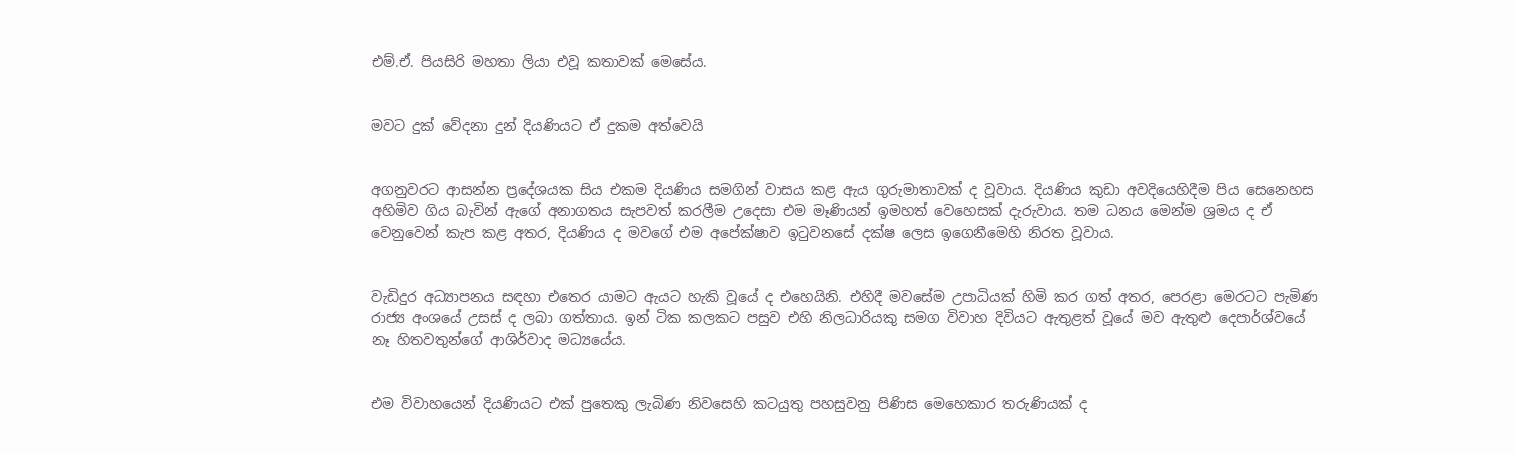එම්.ඒ. පියසිරි මහතා ලියා එවූ කතාවක් මෙසේය.


මවට දුක් වේදනා දුන් දියණියට ඒ දුකම අත්වෙයි


අගනුවරට ආසන්න ප්‍රදේශයක සිය එකම දියණිය සමගින් වාසය කළ ඇය ගුරුමාතාවක් ද වූවාය. දියණිය කුඩා අවදියෙහිදීම පිය සෙනෙහස අහිමිව ගිය බැවින් ඇගේ අනාගතය සැපවත් කරලීම උදෙසා එම මෑණියන් ඉමහත් වෙහෙසක් දැරුවාය. තම ධනය මෙන්ම ශ්‍රමය ද ඒ වෙනුවෙන් කැප කළ අතර, දියණිය ද මවගේ එම අපේක්ෂාව ඉටුවනසේ දක්ෂ ලෙස ඉගෙනීමෙහි නිරත වූවාය.


වැඩිදුර අධ්‍යාපනය සඳහා එතෙර යාමට ඇයට හැකි වූයේ ද එහෙයිනි. එහිදී මවසේම උපාධියක් හිමි කර ගත් අතර, පෙරළා මෙරටට පැමිණ රාජ්‍ය අංශයේ උසස් ද ලබා ගත්තාය. ඉන් ටික කලකට පසුව එහි නිලධාරියකු සමග විවාහ දිවියට ඇතුළත් වූයේ මව ඇතුළු දෙපාර්ශ්වයේ නෑ හිතවතුන්ගේ ආශිර්වාද මධ්‍යයේය.


එම විවාහයෙන් දියණියට එක් පුතෙකු ලැබිණ නිවසෙහි කටයුතු පහසුවනු පිණිස මෙහෙකාර තරුණියක් ද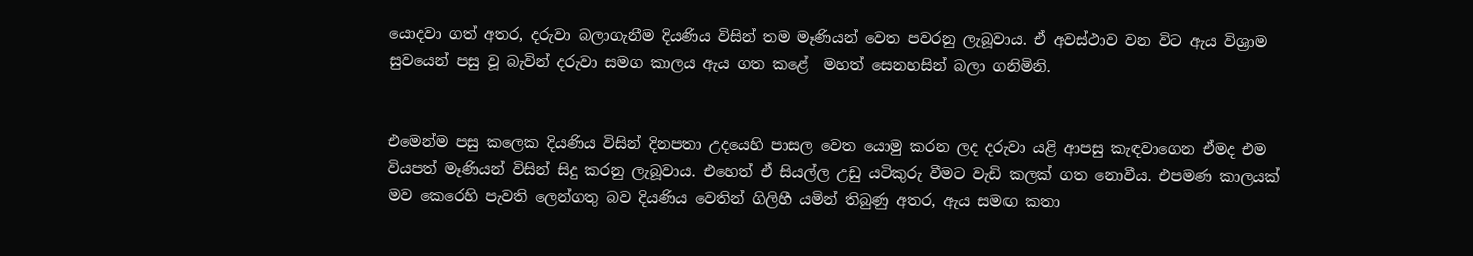යොදවා ගත් අතර, දරුවා බලාගැනීම දියණිය විසින් තම මෑණියන් වෙත පවරනු ලැබූවාය. ඒ අවස්ථාව වන විට ඇය විශ්‍රාම සුවයෙන් පසු වූ බැවින් දරුවා සමග කාලය ඇය ගත කළේ  මහත් සෙනහසින් බලා ගනිමිනි.


එමෙන්ම පසු කලෙක දියණිය විසින් දිනපතා උදයෙහි පාසල වෙත යොමු කරන ලද දරුවා යළි ආපසු කැඳවාගෙන ඒමද එම වියපත් මෑණියන් විසින් සිදු කරනු ලැබූවාය. එහෙත් ඒ සියල්ල උඩු යටිකුරු වීමට වැඩි කලක් ගත නොවීය. එපමණ කාලයක් මව කෙරෙහි පැවති ලෙන්ගතු බව දියණිය වෙතින් ගිලිහී යමින් තිබුණු අතර, ඇය සමඟ කතා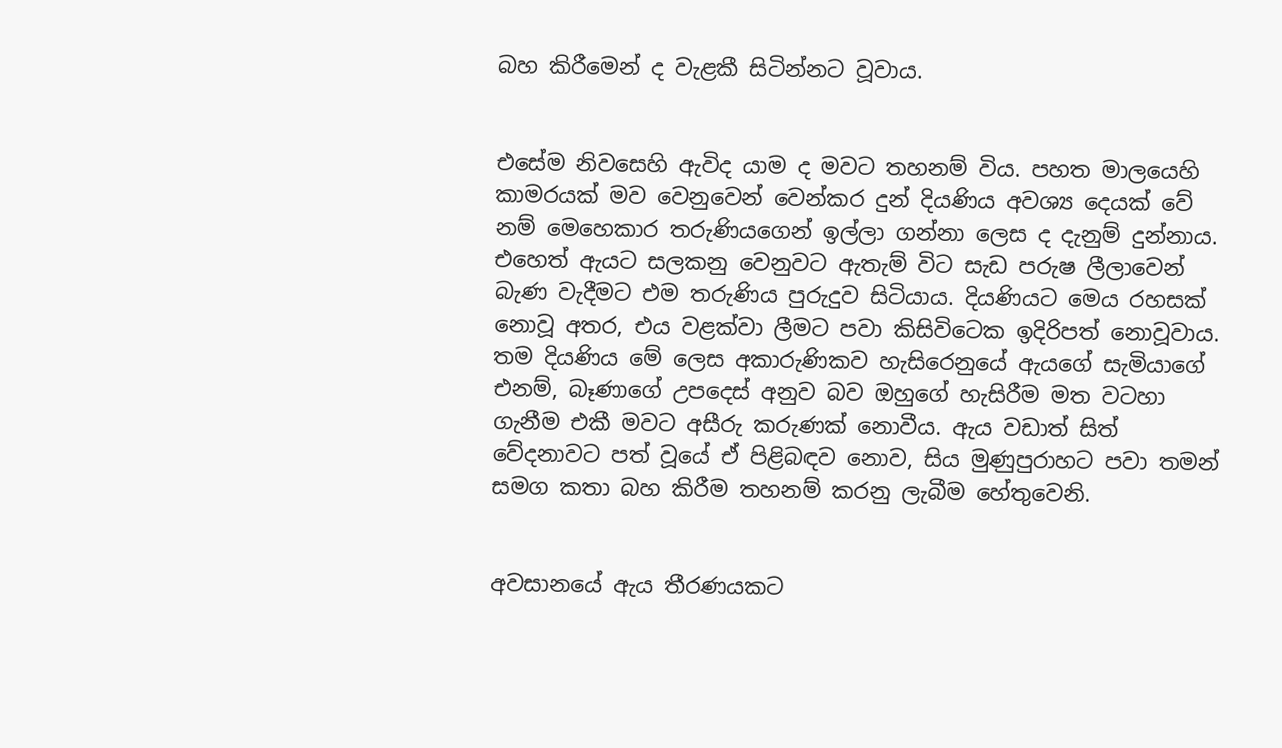බහ කිරීමෙන් ද වැළකී සිටින්නට වූවාය.


එසේම නිවසෙහි ඇවිද යාම ද මවට තහනම් විය. පහත මාලයෙහි කාමරයක් මව වෙනුවෙන් වෙන්කර දුන් දියණිය අවශ්‍ය දෙයක් වේ නම් මෙහෙකාර තරුණියගෙන් ඉල්ලා ගන්නා ලෙස ද දැනුම් දුන්නාය. එහෙත් ඇයට සලකනු වෙනුවට ඇතැම් විට සැඩ පරුෂ ලීලාවෙන් බැණ වැදීමට එම තරුණිය පුරුදුව සිටියාය. දියණියට මෙය රහසක් නොවූ අතර, එය වළක්වා ලීමට පවා කිසිවිටෙක ඉදිරිපත් නොවූවාය. තම දියණිය මේ ලෙස අකාරුණිකව හැසිරෙනුයේ ඇයගේ සැමියාගේ එනම්, බෑණාගේ උපදෙස් අනුව බව ඔහුගේ හැසිරීම මත වටහා ගැනීම එකී මවට අසීරු කරුණක් නොවීය. ඇය වඩාත් සිත් වේදනාවට පත් වූයේ ඒ පිළිබඳව නොව, සිය මුණුපුරාහට පවා තමන් සමග කතා බහ කිරීම තහනම් කරනු ලැබීම හේතුවෙනි.


අවසානයේ ඇය තීරණයකට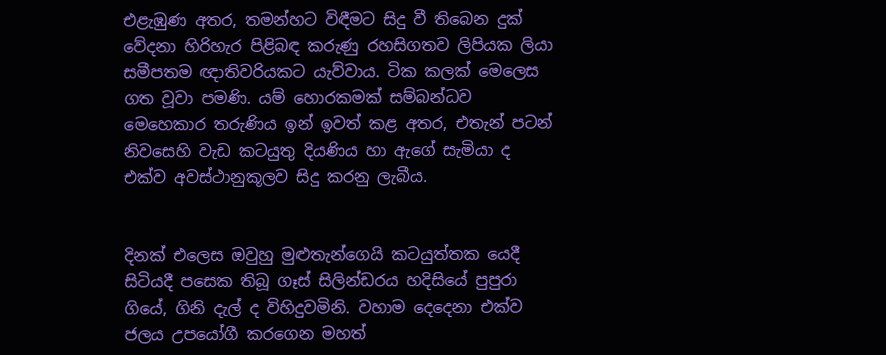එළැඹුණ අතර, තමන්හට විඳීමට සිදු වී තිබෙන දුක් වේදනා හිරිහැර පිළිබඳ කරුණු රහසිගතව ලිපියක ලියා සමීපතම ඥාතිවරියකට යැව්වාය. ටික කලක් මෙලෙස ගත වූවා පමණි. යම් හොරකමක් සම්බන්ධව මෙහෙකාර තරුණිය ඉන් ඉවත් කළ අතර, එතැන් පටන් නිවසෙහි වැඩ කටයුතු දියණිය හා ඇගේ සැමියා ද එක්ව අවස්ථානුකූලව සිදු කරනු ලැබීය.


දිනක් එලෙස ඔවුහු මුළුතැන්ගෙයි කටයුත්තක යෙදී සිටියදී පසෙක තිබූ ගෑස් සිලින්ඩරය හදිසියේ පුපුරා ගියේ, ගිනි දැල් ද විහිදුවමිනි. වහාම දෙදෙනා එක්ව ජලය උපයෝගී කරගෙන මහත්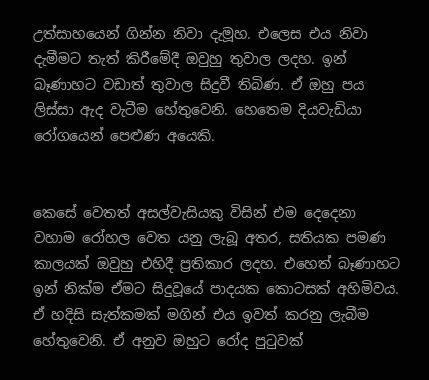උත්සාහයෙන් ගින්න නිවා දැමූහ. එලෙස එය නිවා දැමීමට තැත් කිරීමේදී ඔවුහු තුවාල ලදහ. ඉන් බෑණාහට වඩාත් තුවාල සිදුවී තිබිණ. ඒ ඔහු පය ලිස්සා ඇද වැටීම හේතුවෙනි. හෙතෙම දියවැඩියා රෝගයෙන් පෙළුණ අයෙකි.


කෙසේ වෙතත් අසල්වැසියකු විසින් එම දෙදෙනා වහාම රෝහල වෙත යනු ලැබූ අතර, සතියක පමණ කාලයක් ඔවුහු එහිදී ප්‍රතිකාර ලදහ. එහෙත් බෑණාහට ඉන් නික්ම ඒමට සිදුවූයේ පාදයක කොටසක් අහිමිවය. ඒ හදිසි සැත්කමක් මගින් එය ඉවත් කරනු ලැබීම හේතුවෙනි. ඒ අනුව ඔහුට රෝද පුටුවක්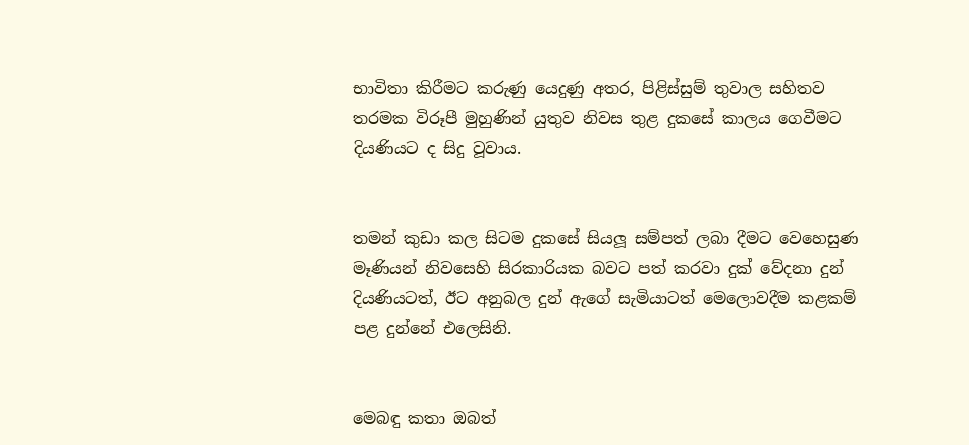භාවිතා කිරීමට කරුණු යෙදුණු අතර, පිළිස්සුම් තුවාල සහිතව තරමක විරූපී මුහුණින් යුතුව නිවස තුළ දුකසේ කාලය ගෙවීමට දියණියට ද සිදු වූවාය.


තමන් කුඩා කල සිටම දුකසේ සියලූ සම්පත් ලබා දීමට වෙහෙසුණ මෑණියන් නිවසෙහි සිරකාරියක බවට පත් කරවා දුක් වේදනා දුන් දියණියටත්, ඊට අනුබල දුන් ඇගේ සැමියාටත් මෙලොවදීම කළකම් පළ දුන්නේ එලෙසිනි.


මෙබඳු කතා ඔබත්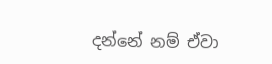දන්නේ නම් ඒවා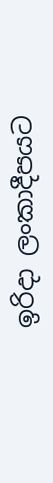ඉරිදා ලංකාදීපයට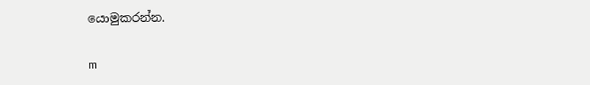යොමුකරන්න.

m